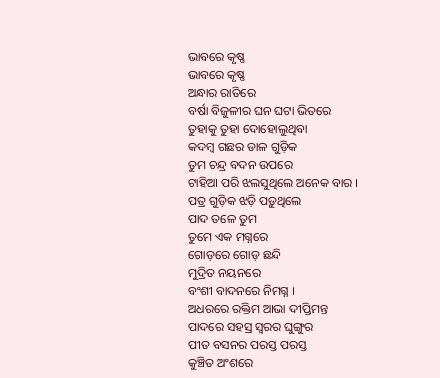ଭାବରେ କୃଷ୍ଣ
ଭାବରେ କୃଷ୍ଣ
ଅନ୍ଧାର ରାତିରେ
ବର୍ଷା ବିଜୁଳୀର ଘନ ଘଟା ଭିତରେ
ତୁହାକୁ ତୁହା ଦୋହୋଲୁଥିବା
କଦମ୍ବ ଗଛର ଡାଳ ଗୁଡ଼ିକ
ତୁମ ଚନ୍ଦ୍ର ବଦନ ଉପରେ
ଟାହିଆ ପରି ଝଲସୁଥିଲେ ଅନେକ ବାର ।
ପତ୍ର ଗୁଡ଼ିକ ଝଡ଼ି ପଡ଼ୁଥିଲେ
ପାଦ ତଳେ ତୁମ
ତୁମେ ଏକ ମଗ୍ନରେ
ଗୋଡ଼ରେ ଗୋଡ଼ ଛନ୍ଦି
ମୁଦ୍ରିତ ନୟନରେ
ବଂଶୀ ବାଦନରେ ନିମଗ୍ନ ।
ଅଧରରେ ରକ୍ତିମ ଆଭା ଦୀପ୍ତିମନ୍ତ
ପାଦରେ ସହସ୍ର ସ୍ୱରର ଘୁଙ୍ଗୁର
ପୀତ ବସନର ପରସ୍ତ ପରସ୍ତ
କୁଞ୍ଚିତ ଅଂଶରେ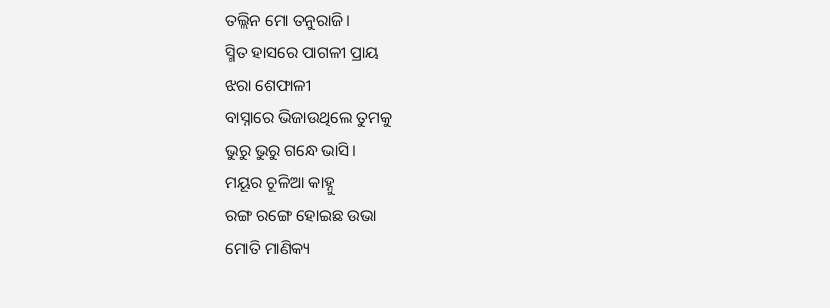ତଲ୍ଲିନ ମୋ ତନୁରାଜି।
ସ୍ମିତ ହାସରେ ପାଗଳୀ ପ୍ରାୟ
ଝରା ଶେଫାଳୀ
ବାସ୍ନାରେ ଭିଜାଉଥିଲେ ତୁମକୁ
ଭୁରୁ ଭୁରୁ ଗନ୍ଧେ ଭାସି।
ମୟୂର ଚୂଳିଆ କାହ୍ନୁ
ରଙ୍ଗ ରଙ୍ଗେ ହୋଇଛ ଉଭା
ମୋତି ମାଣିକ୍ୟ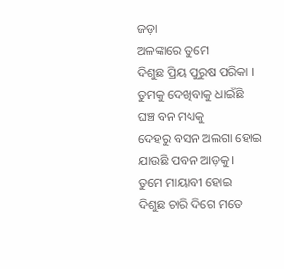ଜଡ଼ା
ଅଳଙ୍କାରେ ତୁମେ
ଦିଶୁଛ ପ୍ରିୟ ପୁରୁଷ ପରିକା ।
ତୁମକୁ ଦେଖିବାକୁ ଧାଇଁଛି
ଘଞ୍ଚ ବନ ମଧ୍ୟକୁ
ଦେହରୁ ବସନ ଅଲଗା ହୋଇ
ଯାଉଛି ପବନ ଆଡ଼କୁ।
ତୁମେ ମାୟାବୀ ହୋଇ
ଦିଶୁଛ ଚାରି ଦିଗେ ମତେ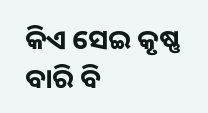କିଏ ସେଇ କୃଷ୍ଣ
ବାରି ବି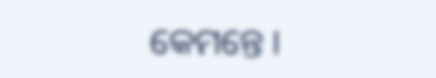କେମନ୍ତେ ।